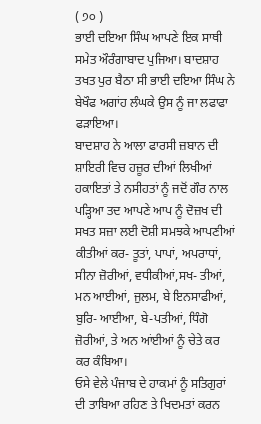( ੭੦ )
ਭਾਈ ਦਇਆ ਸਿੰਘ ਆਪਣੇ ਇਕ ਸਾਥੀ ਸਮੇਤ ਔਰੰਗਾਬਾਦ ਪੁਜਿਆ। ਬਾਦਸ਼ਾਹ ਤਖਤ ਪੁਰ ਬੈਠਾ ਸੀ ਭਾਈ ਦਇਆ ਸਿੰਘ ਨੇ ਬੇਖੌਫ ਅਗਾਂਹ ਲੰਘਕੇ ਉਸ ਨੂੰ ਜਾ ਲਫਾਫਾ ਫੜਾਇਆ।
ਬਾਦਸ਼ਾਹ ਨੇ ਆਲਾ ਫਾਰਸੀ ਜ਼ਬਾਨ ਦੀ ਸ਼ਾਇਰੀ ਵਿਚ ਹਜ਼ੂਰ ਦੀਆਂ ਲਿਖੀਆਂ ਹਕਾਇਤਾਂ ਤੇ ਨਸੀਹਤਾਂ ਨੂੰ ਜਦੋਂ ਗੌਰ ਨਾਲ ਪੜ੍ਹਿਆ ਤਦ ਆਪਣੇ ਆਪ ਨੂੰ ਦੋਜ਼ਖ ਦੀ ਸਖਤ ਸਜ਼ਾ ਲਈ ਦੋਸ਼ੀ ਸਮਝਕੇ ਆਪਣੀਆਂ ਕੀਤੀਆਂ ਕਰ- ਤੂਤਾਂ, ਪਾਪਾਂ, ਅਪਰਾਧਾਂ, ਸੀਨਾ ਜ਼ੋਰੀਆਂ, ਵਧੀਕੀਆਂ,ਸਖ- ਤੀਆਂ, ਮਨ ਆਈਆਂ, ਜੁਲਮ, ਬੇ ਇਨਸਾਫੀਆਂ, ਬੁਰਿ- ਆਈਆ, ਬੇ-ਪਤੀਆਂ, ਧਿੰਗੋ ਜ਼ੋਰੀਆਂ, ਤੇ ਅਨ ਆਂਈਆਂ ਨੂੰ ਚੇਤੇ ਕਰ ਕਰ ਕੰਬਿਆ।
ਓਸੇ ਵੇਲੇ ਪੰਜਾਬ ਦੇ ਹਾਕਮਾਂ ਨੂੰ ਸਤਿਗੁਰਾਂ ਦੀ ਤਾਬਿਆ ਰਹਿਣ ਤੇ ਖਿਦਮਤਾਂ ਕਰਨ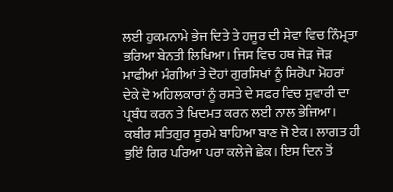ਲਈ ਹੁਕਮਨਾਮੇ ਭੇਜ ਦਿਤੇ ਤੇ ਹਜੂਰ ਦੀ ਸੇਵਾ ਵਿਚ ਨਿੰਮ੍ਰਤਾ ਭਰਿਆ ਬੇਨਤੀ ਲਿਖਿਆ। ਜਿਸ ਵਿਚ ਹਥ ਜੋੜ ਜੋੜ ਮਾਫੀਆਂ ਮੰਗੀਆਂ ਤੇ ਦੋਹਾਂ ਗੁਰਸਿਖਾਂ ਨੂੰ ਸਿਰੋਪਾ ਮੋਹਰਾਂ ਦੇਕੇ ਦੋ ਅਹਿਲਕਾਰਾਂ ਨੂੰ ਰਸਤੇ ਦੇ ਸਫਰ ਵਿਚ ਸੁਵਾਰੀ ਦਾ ਪ੍ਰਬੰਧ ਕਰਨ ਤੇ ਖਿਦਮਤ ਕਰਨ ਲਈ ਨਾਲ ਭੇਜਿਆ।
ਕਬੀਰ ਸਤਿਗੁਰ ਸੂਰਮੇ ਬਾਹਿਆ ਬਾਣ ਜੋ ਏਕ। ਲਾਗਤ ਹੀ ਭੁਇੰ ਗਿਰ ਪਰਿਆ ਪਰਾ ਕਲੇਜੇ ਛੇਕ। ਇਸ ਦਿਨ ਤੋਂ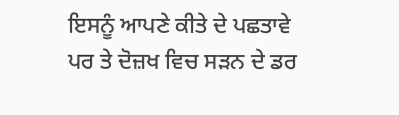ਇਸਨੂੰ ਆਪਣੇ ਕੀਤੇ ਦੇ ਪਛਤਾਵੇ ਪਰ ਤੇ ਦੋਜ਼ਖ ਵਿਚ ਸੜਨ ਦੇ ਡਰ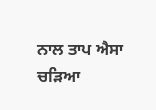ਨਾਲ ਤਾਪ ਐਸਾ ਚੜਿਆ